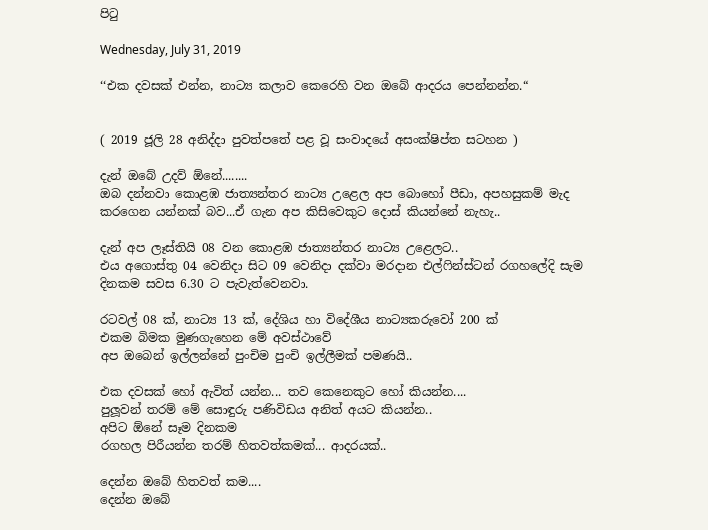පිටු

Wednesday, July 31, 2019

‘‘එක දවසක් එන්න, නාට්‍ය කලාව කෙරෙහි වන ඔබේ ආදරය පෙන්නන්න.“


( 2019 ජූලි 28 අනිද්දා පුවත්පතේ පළ වූ සංවාදයේ අසංක්ෂිප්ත සටහන )

දැන් ඔබේ උදව් ඕනේ........
ඔබ දන්නවා කොළඹ ජාත්‍යන්තර නාට්‍ය උළෙල අප බොහෝ පීඩා, අපහසුකම් මැද කරගෙන යන්නක් බව...ඒ ගැන අප කිසිවෙකුට දොස් කියන්නේ නැහැ..

දැන් අප ලෑස්තියි 08 වන කොළඹ ජාත්‍යන්තර නාට්‍ය උළෙලට..
එය අගොස්තු 04 වෙනිදා සිට 09 වෙනිදා දක්වා මරදාන එල්ෆින්ස්ටන් රගහලේදි සැම දිනකම සවස 6.30 ට පැවැත්වෙනවා.

රටවල් 08 ක්, නාට්‍ය 13 ක්, දේශිය හා විදේශීය නාට්‍යකරුවෝ 200 ක්
එකම බිමක මුණගැහෙන මේ අවස්ථාවේ
අප ඔබෙන් ඉල්ලන්නේ පුංචිම පුංචි ඉල්ලීමක් පමණයි..

එක දවසක් හෝ ඇවිත් යන්න... තව කෙනෙකුට හෝ කියන්න....
පුලූවන් තරම් මේ සොඳුරු පණිවිඩය අනිත් අයට කියන්න..
අපිට ඕනේ සෑම දිනකම
රගහල පිරීයන්න තරම් හිතවත්කමක්... ආදරයක්..

දෙන්න ඔබේ හිතවත් කම....
දෙන්න ඔබේ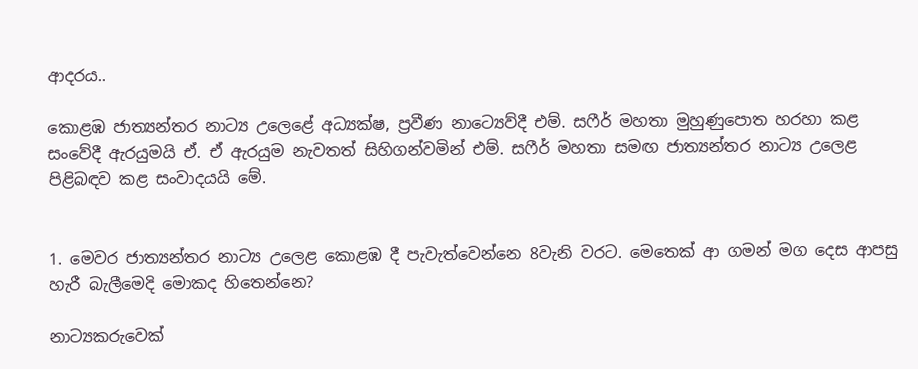ආදරය..

කොළඹ ජාත්‍යන්තර නාට්‍ය උලෙළේ අධ්‍යක්ෂ, ප්‍රවීණ නාට්‍යෙව්දී එම්. සෆීර් මහතා මුහුණුපොත හරහා කළ සංවේදී ඇරයුමයි ඒ. ඒ ඇරයුම නැවතත් සිහිගන්වමින් එම්. සෆීර් මහතා සමඟ ජාත්‍යන්තර නාට්‍ය උලෙළ පිළිබඳව කළ සංවාදයයි මේ.


1. මෙවර ජාත්‍යන්තර නාට්‍ය උලෙළ කොළඹ දී පැවැත්වෙන්නෙ 8වැනි වරට. මෙතෙක් ආ ගමන් මග දෙස ආපසු හැරී බැලීමෙදි මොකද හිතෙන්නෙ?

නාට්‍යකරුවෙක්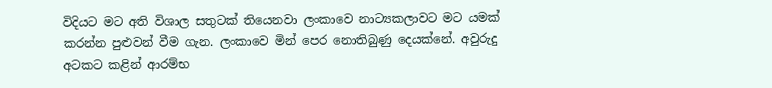විදියට මට අති විශාල සතුටක් තියෙනවා ලංකාවෙ නාට්‍යකලාවට මට යමක් කරන්න පුළුවන් වීම ගැන. ලංකාවෙ මින් පෙර නොතිබුණු දෙයක්නේ. අවුරුදු අටකට කළින් ආරම්භ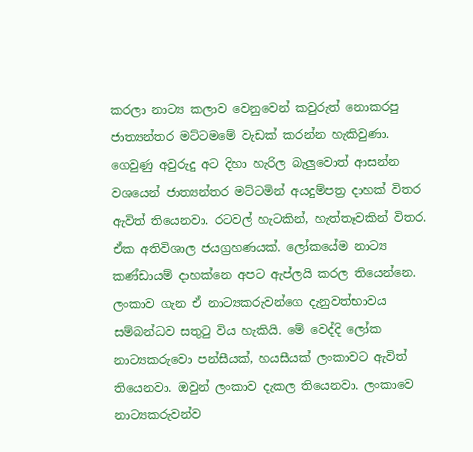කරලා නාට්‍ය කලාව වෙනුවෙන් කවුරුත් නොකරපු ජාත්‍යන්තර මට්ටමමේ වැඩක් කරන්න හැකිවුණා. ගෙවුණු අවුරුදු අට දිහා හැරිල බැලුවොත් ආසන්න වශයෙන් ජාත්‍යන්තර මට්ටමින් අයදුම්පත්‍ර දාහක් විතර ඇවිත් තියෙනවා. රටවල් හැටකින්, හැත්තෑවකින් විතර. ඒක අතිවිශාල ජයග්‍රහණයක්. ලෝකයේම නාට්‍ය කණ්ඩායම් දාහක්නෙ අපට ඇප්ලයි කරල තියෙන්නෙ. ලංකාව ගැන ඒ නාට්‍යකරුවන්ගෙ දැනුවත්භාවය සම්බන්ධව සතුටු විය හැකියි. මේ වෙද්දි ලෝක නාට්‍යකරුවො පන්සීයක්, හයසීයක් ලංකාවට ඇවිත් තියෙනවා. ඔවුන් ලංකාව දැකල තියෙනවා. ලංකාවෙ නාට්‍යකරුවන්ව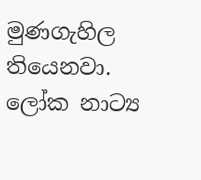මුණගැහිල තියෙනවා.
ලෝක නාට්‍ය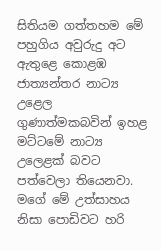සිතියම ගත්තහම මේ පහුගිය අවුරුදු අට ඇතුළෙ කොළඹ ජාත්‍යන්තර නාට්‍ය උළෙල  ගුණාත්මකබවින් ඉහළ මට්ටමේ නාට්‍ය උලෙළක් බවට පත්වෙලා තියෙනවා. මගේ මේ උත්සාහය නිසා පොඩිවට හරි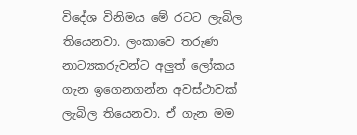විදේශ විනිමය මේ රටට ලැබිල තියෙනවා. ලංකාවෙ තරුණ නාට්‍යකරුවන්ට අලුත් ලෝකය ගැන ඉගෙනගන්න අවස්ථාවක් ලැබිල තියෙනවා. ඒ ගැන මම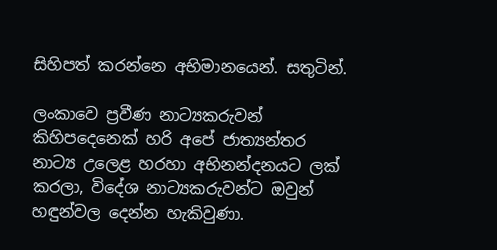සිහිපත් කරන්නෙ අභිමානයෙන්. සතුටින්.

ලංකාවෙ ප්‍රවීණ නාට්‍යකරුවන් කිහිපදෙනෙක් හරි අපේ ජාත්‍යන්තර නාට්‍ය උලෙළ හරහා අභිනන්දනයට ලක් කරලා, විදේශ නාට්‍යකරුවන්ට ඔවුන් හඳුන්වල දෙන්න හැකිවුණා.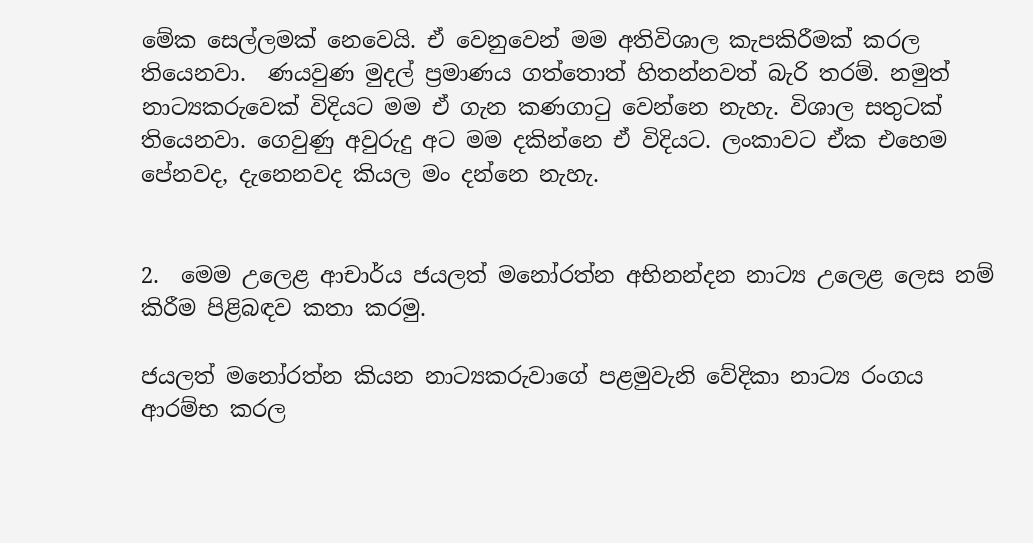මේක සෙල්ලමක් නෙවෙයි. ඒ වෙනුවෙන් මම අතිවිශාල කැපකිරීමක් කරල තියෙනවා.  ණයවුණ මුදල් ප්‍රමාණය ගත්තොත් හිතන්නවත් බැරි තරම්. නමුත් නාට්‍යකරුවෙක් විදියට මම ඒ ගැන කණගාටු වෙන්නෙ නැහැ. විශාල සතුටක් තියෙනවා. ගෙවුණු අවුරුදු අට මම දකින්නෙ ඒ විදියට. ලංකාවට ඒක එහෙම පේනවද, දැනෙනවද කියල මං දන්නෙ නැහැ.


2.  මෙම උලෙළ ආචාර්ය ජයලත් මනෝරත්න අභිනන්දන නාට්‍ය උලෙළ ලෙස නම් කිරීම පිළිබඳව කතා කරමු.

ජයලත් මනෝරත්න කියන නාට්‍යකරුවාගේ පළමුවැනි වේදිකා නාට්‍ය රංගය ආරම්භ කරල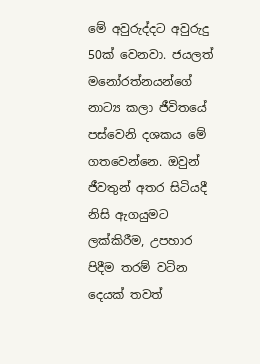මේ අවුරුද්දට අවුරුදු 50ක් වෙනවා. ජයලත් මනෝරත්නයන්ගේ නාට්‍ය කලා ජීවිතයේ පස්වෙනි දශකය මේ ගතවෙන්නෙ. ඔවුන් ජීවතුන් අතර සිටියදී නිසි ඇගයුමට ලක්කිරීම, උපහාර පිදීම තරම් වටින දෙයක් තවත්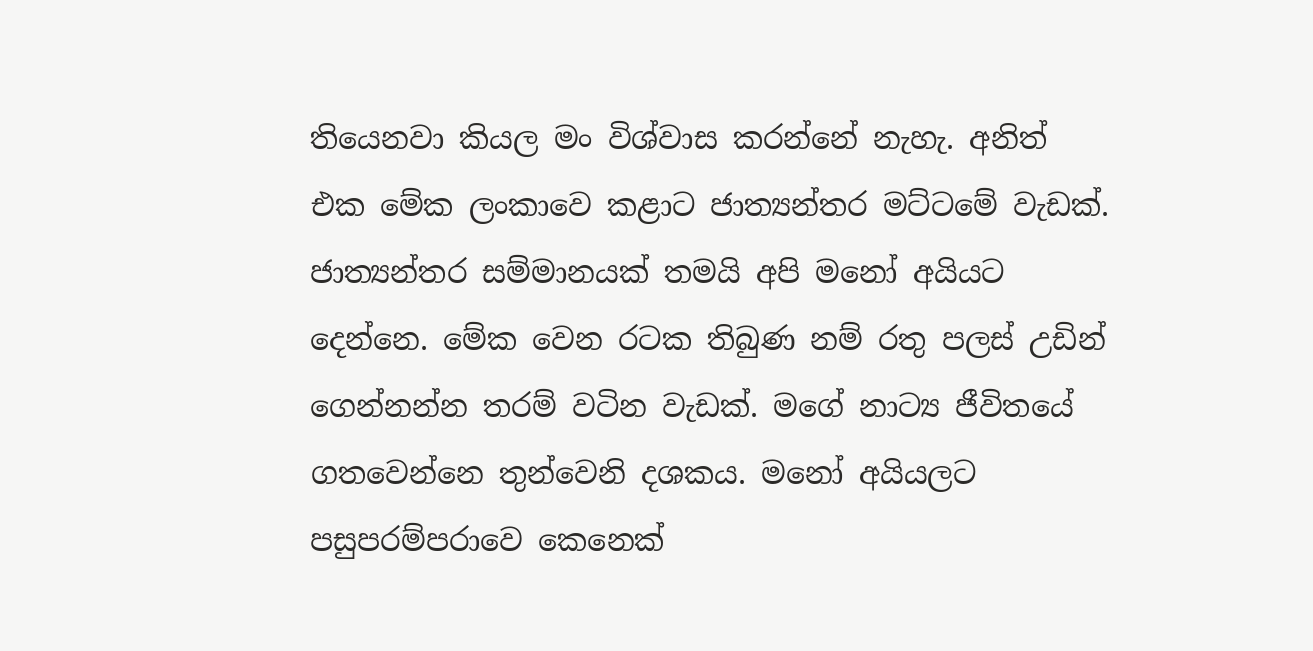තියෙනවා කියල මං විශ්වාස කරන්නේ නැහැ. අනිත් එක මේක ලංකාවෙ කළාට ජාත්‍යන්තර මට්ටමේ වැඩක්. ජාත්‍යන්තර සම්මානයක් තමයි අපි මනෝ අයියට දෙන්නෙ. මේක වෙන රටක තිබුණ නම් රතු පලස් උඩින් ගෙන්නන්න තරම් වටින වැඩක්. මගේ නාට්‍ය ජීවිතයේ ගතවෙන්නෙ තුන්වෙනි දශකය. මනෝ අයියලට පසුපරම්පරාවෙ කෙනෙක්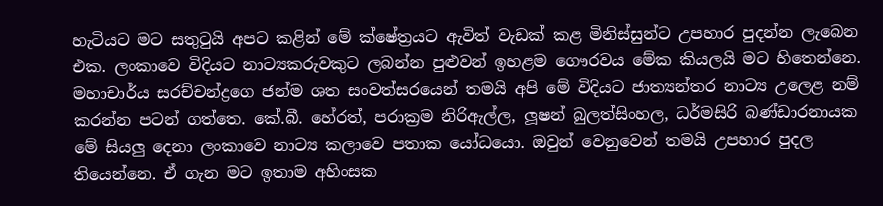හැටියට මට සතුටුයි අපට කළින් මේ ක්ෂේත්‍රයට ඇවිත් වැඩක් කළ මිනිස්සුන්ට උපහාර පුදන්න ලැබෙන එක. ලංකාවෙ විදියට නාට්‍යකරුවකුට ලබන්න පුළුවන් ඉහළම ගෞරවය මේක කියලයි මට හිතෙන්නෙ. මහාචාර්ය සරච්චන්ද්‍රගෙ ජන්ම ශත සංවත්සරයෙන් තමයි අපි මේ විදියට ජාත්‍යන්තර නාට්‍ය උලෙළ නම් කරන්න පටන් ගත්තෙ. කේ.බී. හේරත්, පරාක්‍රම නිරිඇල්ල, ලූෂන් බුලත්සිංහල, ධර්මසිරි බණ්ඩාරනායක මේ සියලු දෙනා ලංකාවෙ නාට්‍ය කලාවෙ පතාක යෝධයො. ඔවුන් වෙනුවෙන් තමයි උපහාර පුදල තියෙන්නෙ. ඒ ගැන මට ඉතාම අහිංසක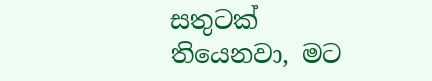සතුටක් තියෙනවා, මට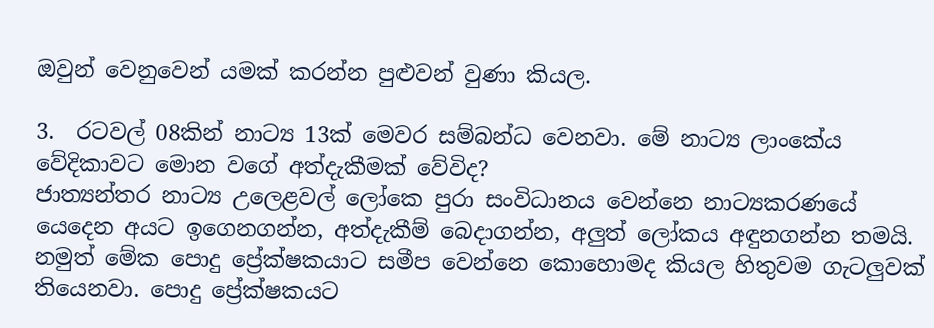ඔවුන් වෙනුවෙන් යමක් කරන්න පුළුවන් වුණා කියල.

3.  රටවල් 08කින් නාට්‍ය 13ක් මෙවර සම්බන්ධ වෙනවා. මේ නාට්‍ය ලාංකේය වේදිකාවට මොන වගේ අත්දැකීමක් වේවිද?
ජාත්‍යන්තර නාට්‍ය උලෙළවල් ලෝකෙ පුරා සංවිධානය වෙන්නෙ නාට්‍යකරණයේ යෙදෙන අයට ඉගෙනගන්න, අත්දැකීම් බෙදාගන්න, අලුත් ලෝකය අඳුනගන්න තමයි. නමුත් මේක පොදු ප්‍රේක්ෂකයාට සමීප වෙන්නෙ කොහොමද කියල හිතුවම ගැටලුවක් තියෙනවා. පොදු ප්‍රේක්ෂකයට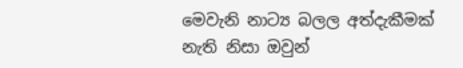මෙවැනි නාට්‍ය බලල අත්දැකීමක් නැති නිසා ඔවුන්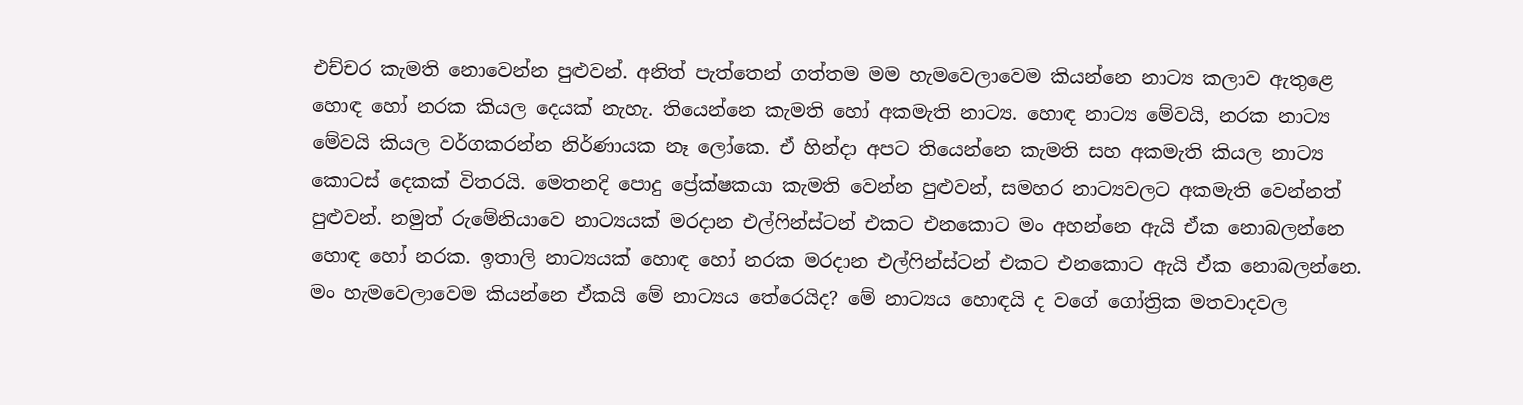එච්චර කැමති නොවෙන්න පුළුවන්. අනිත් පැත්තෙන් ගත්තම මම හැමවෙලාවෙම කියන්නෙ නාට්‍ය කලාව ඇතුළෙ හොඳ හෝ නරක කියල දෙයක් නැහැ. තියෙන්නෙ කැමති හෝ අකමැති නාට්‍ය. හොඳ නාට්‍ය මේවයි, නරක නාට්‍ය මේවයි කියල වර්ගකරන්න නිර්ණායක නෑ ලෝකෙ. ඒ හින්දා අපට තියෙන්නෙ කැමති සහ අකමැති කියල නාට්‍ය කොටස් දෙකක් විතරයි. මෙතනදි පොදු ප්‍රේක්ෂකයා කැමති වෙන්න පුළුවන්, සමහර නාට්‍යවලට අකමැති වෙන්නත් පුළුවන්. නමුත් රුමේනියාවෙ නාට්‍යයක් මරදාන එල්ෆින්ස්ටන් එකට එනකොට මං අහන්නෙ ඇයි ඒක නොබලන්නෙ හොඳ හෝ නරක. ඉතාලි නාට්‍යයක් හොඳ හෝ නරක මරදාන එල්ෆින්ස්ටන් එකට එනකොට ඇයි ඒක නොබලන්නෙ. මං හැමවෙලාවෙම කියන්නෙ ඒකයි මේ නාට්‍යය තේරෙයිද? මේ නාට්‍යය හොඳයි ද වගේ ගෝත්‍රික මතවාදවල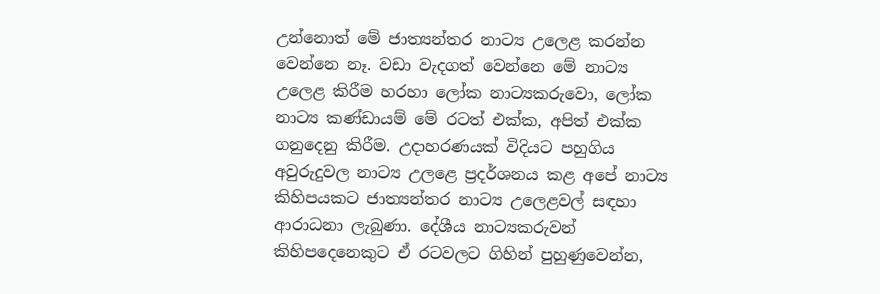උන්නොත් මේ ජාත්‍යන්තර නාට්‍ය උලෙළ කරන්න වෙන්නෙ නෑ. වඩා වැදගත් වෙන්නෙ මේ නාට්‍ය උලෙළ කිරීම හරහා ලෝක නාට්‍යකරුවො, ලෝක නාට්‍ය කණ්ඩායම් මේ රටත් එක්ක, අපිත් එක්ක ගනුදෙනු කිරීම. උදාහරණයක් විදියට පහුගිය අවුරුදුවල නාට්‍ය උලළෙ ප්‍රදර්ශනය කළ අපේ නාට්‍ය කිහිපයකට ජාත්‍යන්තර නාට්‍ය උලෙළවල් සඳහා ආරාධනා ලැබුණා. දේශීය නාට්‍යකරුවන් කිහිපදෙනෙකුට ඒ රටවලට ගිහින් පුහුණුවෙන්න,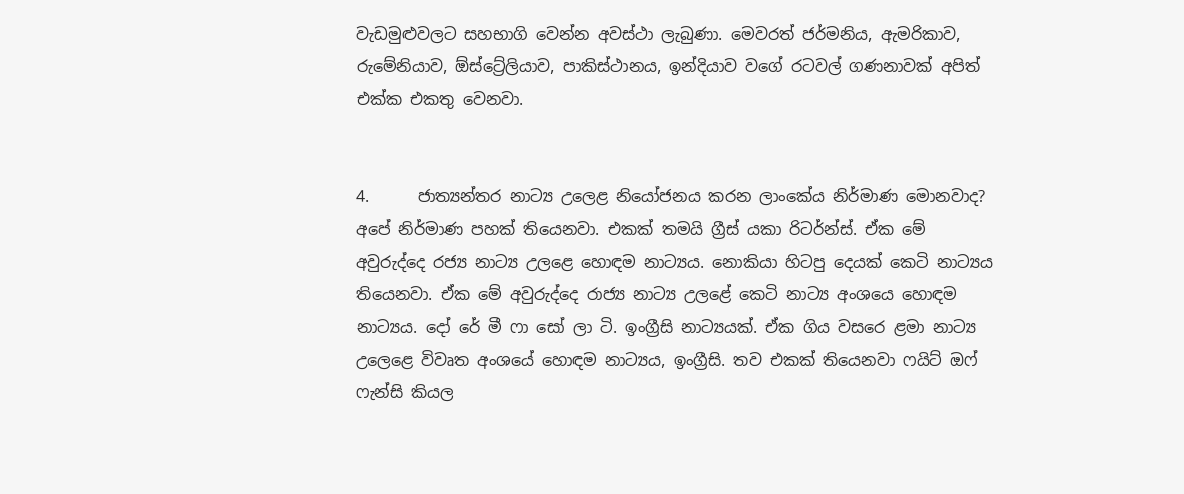වැඩමුළුවලට සහභාගි වෙන්න අවස්ථා ලැබුණා. මෙවරත් ජර්මනිය, ඇමරිකාව, රුමේනියාව, ඕස්ට්‍රේලියාව, පාකිස්ථානය, ඉන්දියාව වගේ රටවල් ගණනාවක් අපිත් එක්ක එකතු වෙනවා.


4.      ජාත්‍යන්තර නාට්‍ය උලෙළ නියෝජනය කරන ලාංකේය නිර්මාණ මොනවාද?
අපේ නිර්මාණ පහක් තියෙනවා. එකක් තමයි ග්‍රීස් යකා රිටර්න්ස්. ඒක මේ අවුරුද්දෙ රජ්‍ය නාට්‍ය උලළෙ හොඳම නාට්‍යය. නොකියා හිටපු දෙයක් කෙටි නාට්‍යය තියෙනවා. ඒක මේ අවුරුද්දෙ රාජ්‍ය නාට්‍ය උලළේ කෙටි නාට්‍ය අංශයෙ හොඳම නාට්‍යය. දෝ රේ මී ෆා සෝ ලා ටි. ඉංග්‍රීසි නාට්‍යයක්. ඒක ගිය වසරෙ ළමා නාට්‍ය උලෙළෙ විවෘත අංශයේ හොඳම නාට්‍යය, ඉංග්‍රීසි. තව එකක් තියෙනවා ෆයිට් ඔෆ් ෆැන්සි කියල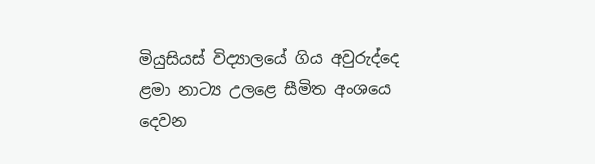මියුසියස් විද්‍යාලයේ ගිය අවුරුද්දෙ ළමා නාට්‍ය උලළෙ සීමිත අංශයෙ දෙවන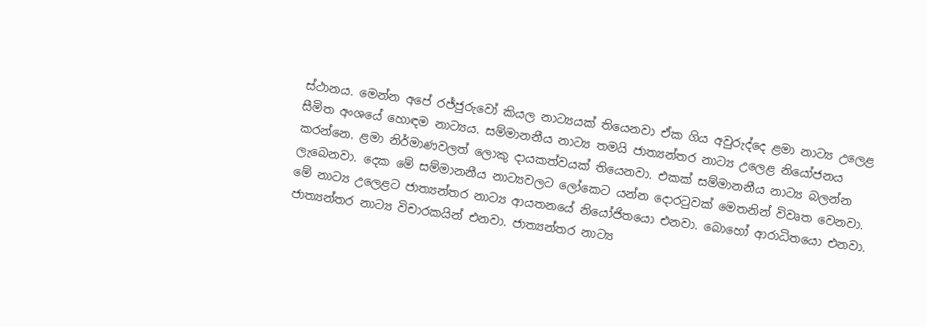ස්ථානය. මෙන්න අපේ රජ්ජුරුවෝ කියල නාට්‍යයක් තියෙනවා ඒක ගිය අවුරුද්දෙ ළමා නාට්‍ය උලෙළ සීමිත අංශයේ හොඳම නාට්‍යය. සම්මානනීය නාට්‍ය තමයි ජාත්‍යන්තර නාට්‍ය උලෙළ නියෝජනය කරන්නෙ. ළමා නිර්මාණවලත් ලොකු දායකත්වයක් තියෙනවා. එකක් සම්මානනීය නාට්‍ය බලන්න ලැබෙනවා. දෙක මේ සම්මානනීය නාට්‍යවලට ලෝකෙට යන්න දොරටුවක් මෙතනින් විවෘත වෙනවා. මේ නාට්‍ය උලෙළට ජාත්‍යන්තර නාට්‍ය ආයතනයේ නියෝජිතයො එනවා. බොහෝ ආරාධිතයො එනවා. ජාත්‍යන්තර නාට්‍ය විචාරකයින් එනවා. ජාත්‍යන්තර නාට්‍ය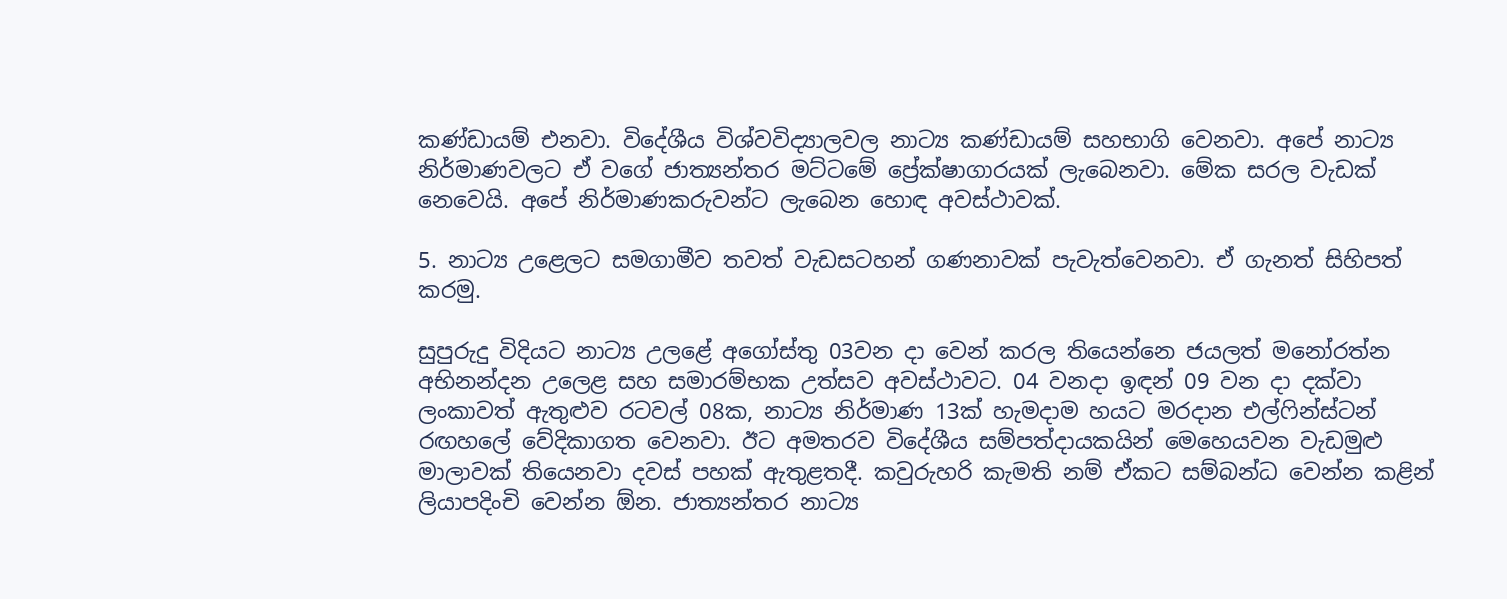කණ්ඩායම් එනවා. විදේශීය විශ්වවිද්‍යාලවල නාට්‍ය කණ්ඩායම් සහභාගි වෙනවා. අපේ නාට්‍ය නිර්මාණවලට ඒ වගේ ජාත්‍යන්තර මට්ටමේ ප්‍රේක්ෂාගාරයක් ලැබෙනවා. මේක සරල වැඩක් නෙවෙයි. අපේ නිර්මාණකරුවන්ට ලැබෙන හොඳ අවස්ථාවක්.

5. නාට්‍ය උළෙලට සමගාමීව තවත් වැඩසටහන් ගණනාවක් පැවැත්වෙනවා. ඒ ගැනත් සිහිපත් කරමු.

සුපුරුදු විදියට නාට්‍ය උලළේ අගෝස්තු 03වන දා වෙන් කරල තියෙන්නෙ ජයලත් මනෝරත්න අභිනන්දන උලෙළ සහ සමාරම්භක උත්සව අවස්ථාවට. 04 වනදා ඉඳන් 09 වන දා දක්වා ලංකාවත් ඇතුළුව රටවල් 08ක, නාට්‍ය නිර්මාණ 13ක් හැමදාම හයට මරදාන එල්ෆින්ස්ටන් රඟහලේ වේදිකාගත වෙනවා. ඊට අමතරව විදේශීය සම්පත්දායකයින් මෙහෙයවන වැඩමුළු මාලාවක් තියෙනවා දවස් පහක් ඇතුළතදී. කවුරුහරි කැමති නම් ඒකට සම්බන්ධ වෙන්න කළින් ලියාපදිංචි වෙන්න ඕන. ජාත්‍යන්තර නාට්‍ය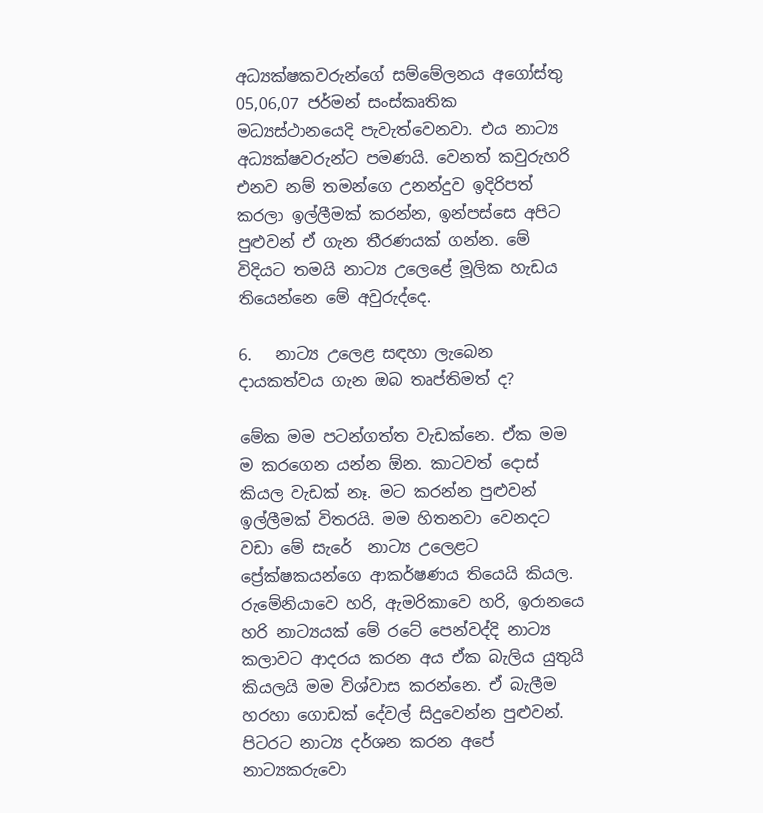අධ්‍යක්ෂකවරුන්ගේ සම්මේලනය අගෝස්තු 05,06,07 ජර්මන් සංස්කෘතික මධ්‍යස්ථානයෙදි පැවැත්වෙනවා. එය නාට්‍ය අධ්‍යක්ෂවරුන්ට පමණයි. වෙනත් කවුරුහරි එනව නම් තමන්ගෙ උනන්දුව ඉදිරිපත් කරලා ඉල්ලීමක් කරන්න, ඉන්පස්සෙ අපිට පුළුවන් ඒ ගැන තීරණයක් ගන්න. මේ විදියට තමයි නාට්‍ය උලෙළේ මූලික හැඩය තියෙන්නෙ මේ අවුරුද්දෙ.

6.   නාට්‍ය උලෙළ සඳහා ලැබෙන දායකත්වය ගැන ඔබ තෘප්තිමත් ද?

මේක මම පටන්ගත්ත වැඩක්නෙ. ඒක මම ම කරගෙන යන්න ඕන. කාටවත් දොස් කියල වැඩක් නෑ. මට කරන්න පුළුවන් ඉල්ලීමක් විතරයි. මම හිතනවා වෙනදට වඩා මේ සැරේ  නාට්‍ය උලෙළට ප්‍රේක්ෂකයන්ගෙ ආකර්ෂණය තියෙයි කියල. රුමේනියාවෙ හරි, ඇමරිකාවෙ හරි, ඉරානයෙ හරි නාට්‍යයක් මේ රටේ පෙන්වද්දි නාට්‍ය කලාවට ආදරය කරන අය ඒක බැලිය යුතුයි කියලයි මම විශ්වාස කරන්නෙ. ඒ බැලීම හරහා ගොඩක් දේවල් සිදුවෙන්න පුළුවන්. පිටරට නාට්‍ය දර්ශන කරන අපේ නාට්‍යකරුවො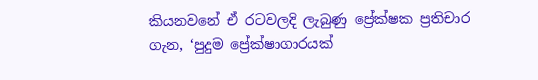කියනවනේ ඒ රටවලදි ලැබුණු ප්‍රේක්ෂක ප්‍රතිචාර ගැන, ‘පුදුම ප්‍රේක්ෂාගාරයක්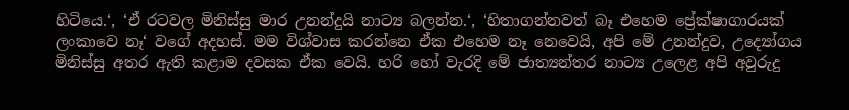හිටියෙ.‘, ‘ඒ රටවල මිනිස්සු මාර උනන්දුයි නාට්‍ය බලන්න.‘, ‘හිතාගන්නවත් බෑ එහෙම ප්‍රේක්ෂාගාරයක් ලංකාවෙ නෑ‘ වගේ අදහස්. මම විශ්වාස කරන්නෙ ඒක එහෙම නෑ නෙවෙයි, අපි මේ උනන්දුව, උද්‍යෝගය මිනිස්සු අතර ඇති කළාම දවසක ඒක වෙයි. හරි හෝ වැරදි මේ ජාත්‍යන්තර නාට්‍ය උලෙළ අපි අවුරුදු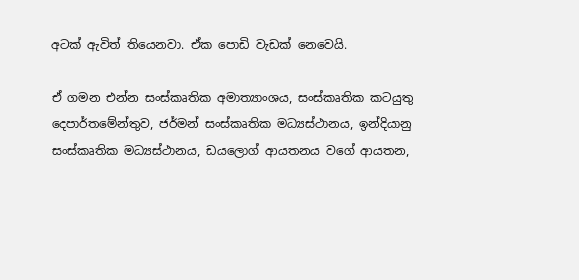අටක් ඇවිත් තියෙනවා. ඒක පොඩි වැඩක් නෙවෙයි.

ඒ ගමන එන්න සංස්කෘතික අමාත්‍යාංශය, සංස්කෘතික කටයුතු දෙපාර්තමේන්තුව, ජර්මන් සංස්කෘතික මධ්‍යස්ථානය, ඉන්දියානු සංස්කෘතික මධ්‍යස්ථානය, ඩයලොග් ආයතනය වගේ ආයතන,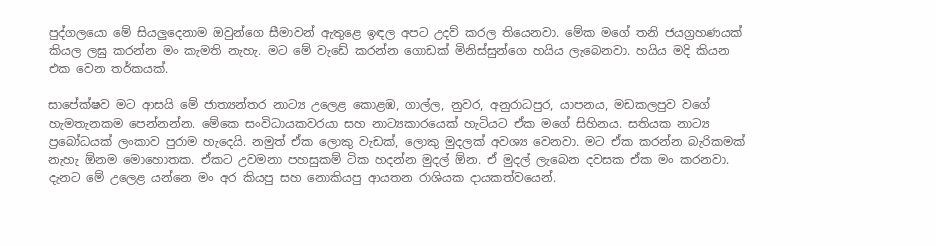පුද්ගලයො මේ සියලුදෙනාම ඔවුන්ගෙ සීමාවන් ඇතුළෙ ඉඳල අපට උදව් කරල තියෙනවා. මේක මගේ තනි ජයග්‍රහණයක් කියල ලඝු කරන්න මං කැමති නැහැ. මට මේ වැඩේ කරන්න ගොඩක් මිනිස්සුන්ගෙ හයිය ලැබෙනවා. හයිය මදි කියන එක වෙන තර්කයක්.

සාපේක්ෂව මට ආසයි මේ ජාත්‍යන්තර නාට්‍ය උලෙළ කොළඹ, ගාල්ල, නුවර, අනුරාධපුර, යාපනය, මඩකලපුව වගේ හැමතැනකම පෙන්නන්න. මේකෙ සංවිධායකවරයා සහ නාට්‍යකාරයෙක් හැටියට ඒක මගේ සිහිනය. සතියක නාට්‍ය ප්‍රබෝධයක් ලංකාව පුරාම හැදෙයි. නමුත් ඒක ලොකු වැඩක්, ලොකු මුදලක් අවශ්‍ය වෙනවා. මට ඒක කරන්න බැරිකමක් නැහැ ඕනම මොහොතක. ඒකට උවමනා පහසුකම් ටික හදන්න මුදල් ඕන. ඒ මුදල් ලැබෙන දවසක ඒක මං කරනවා. දැනට මේ උලෙළ යන්නෙ මං අර කියපු සහ නොකියපු ආයතන රාශියක දායකත්වයෙන්.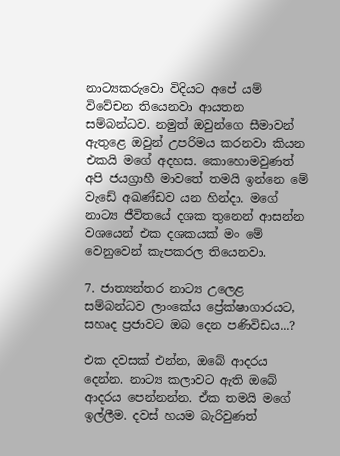නාට්‍යකරුවො විදියට අපේ යම් විවේචන තියෙනවා ආයතන සම්බන්ධව. නමුත් ඔවුන්ගෙ සීමාවන් ඇතුළෙ ඔවුන් උපරිමය කරනවා කියන එකයි මගේ අදහස. කොහොමවුණත් අපි ජයග්‍රාහී මාවතේ තමයි ඉන්නෙ මේ වැඩේ අඛණ්ඩව යන හින්දා. මගේ නාට්‍ය ජීවිතයේ දශක තුනෙන් ආසන්න වශයෙන් එක දශකයක් මං මේ වෙනුවෙන් කැපකරල තියෙනවා.

7. ජාත්‍යන්තර නාට්‍ය උලෙළ සම්බන්ධව ලාංකේය ප්‍රේක්ෂාගාරයට, සහෘද ප්‍රජාවට ඔබ දෙන පණිවිඩය...?

එක දවසක් එන්න, ඔබේ ආදරය දෙන්න. නාට්‍ය කලාවට ඇති ඔබේ ආදරය පෙන්නන්න. ඒක තමයි මගේ ඉල්ලීම. දවස් හයම බැරිවුණත්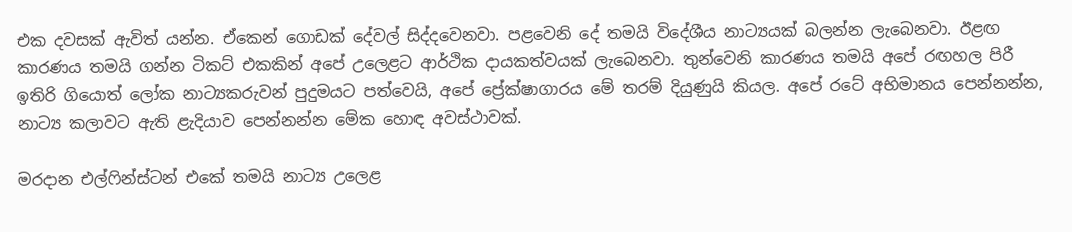එක දවසක් ඇවිත් යන්න. ඒකෙන් ගොඩක් දේවල් සිද්දවෙනවා. පළවෙනි දේ තමයි විදේශීය නාට්‍යයක් බලන්න ලැබෙනවා. ඊළඟ කාරණය තමයි ගන්න ටිකට් එකකින් අපේ උලෙළට ආර්ථික දායකත්වයක් ලැබෙනවා. තුන්වෙනි කාරණය තමයි අපේ රඟහල පිරී ඉතිරි ගියොත් ලෝක නාට්‍යකරුවන් පුදුමයට පත්වෙයි, අපේ ප්‍රේක්ෂාගාරය මේ තරම් දියුණුයි කියල. අපේ රටේ අභිමානය පෙන්නන්න, නාට්‍ය කලාවට ඇති ළැදියාව පෙන්නන්න මේක හොඳ අවස්ථාවක්.

මරදාන එල්ෆින්ස්ටන් එකේ තමයි නාට්‍ය උලෙළ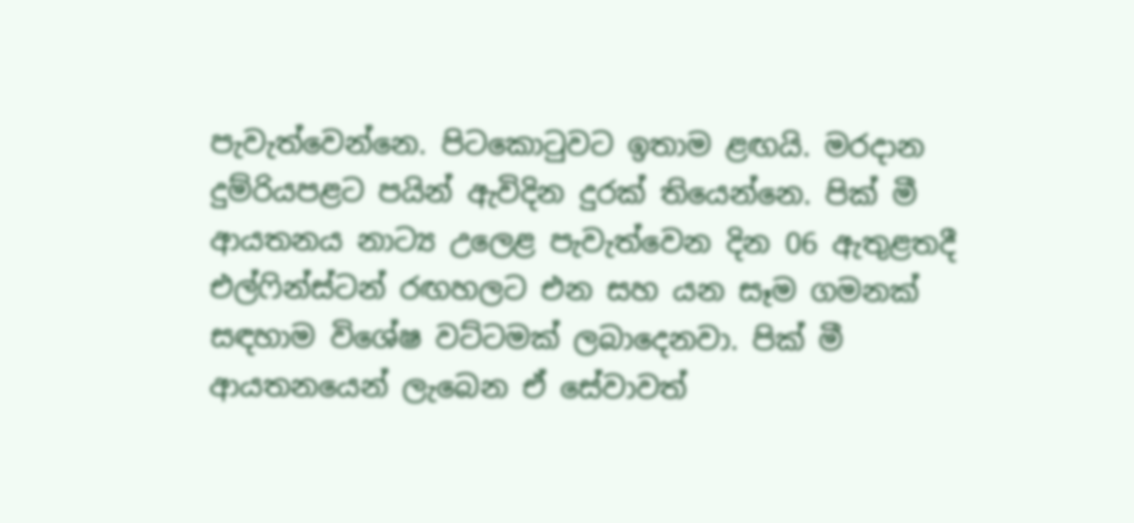පැවැත්වෙන්නෙ. පිටකොටුවට ඉතාම ළඟයි. මරදාන දුම්රියපළට පයින් ඇවිදින දුරක් තියෙන්නෙ. පික් මී ආයතනය නාට්‍ය උලෙළ පැවැත්වෙන දින 06 ඇතුළතදී එල්ෆින්ස්ටන් රඟහලට එන සහ යන සෑම ගමනක් සඳහාම විශේෂ වට්ටමක් ලබාදෙනවා. පික් මී ආයතනයෙන් ලැබෙන ඒ සේවාවත්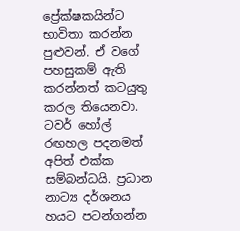ප්‍රේක්ෂකයින්ට භාවිතා කරන්න පුළුවන්. ඒ වගේ පහසුකම් ඇති කරන්නත් කටයුතු කරල තියෙනවා. ටවර් හෝල් රඟහල පදනමත් අපිත් එක්ක සම්බන්ධයි. ප්‍රධාන නාට්‍ය දර්ශනය හයට පටන්ගන්න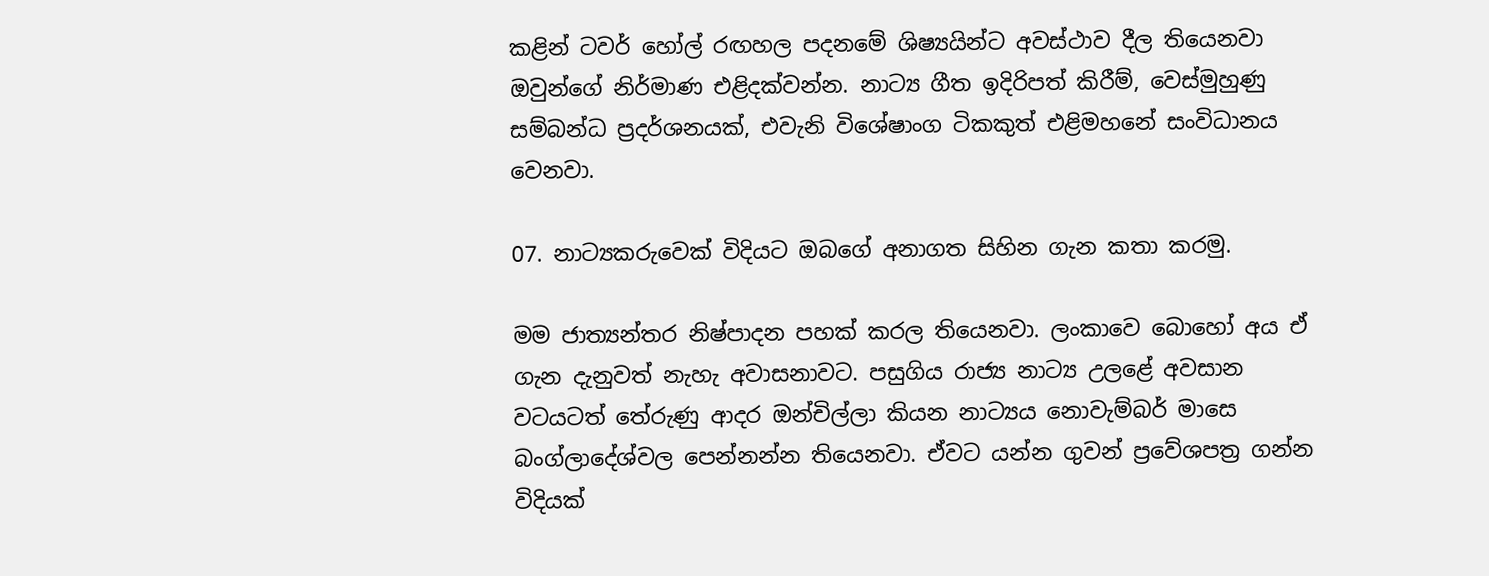කළින් ටවර් හෝල් රඟහල පදනමේ ශිෂ්‍යයින්ට අවස්ථාව දීල තියෙනවා ඔවුන්ගේ නිර්මාණ එළිදක්වන්න. නාට්‍ය ගීත ඉදිරිපත් කිරීම්, වෙස්මුහුණු සම්බන්ධ ප්‍රදර්ශනයක්, එවැනි විශේෂාංග ටිකකුත් එළිමහනේ සංවිධානය වෙනවා.

07. නාට්‍යකරුවෙක් විදියට ඔබගේ අනාගත සිහින ගැන කතා කරමු.

මම ජාත්‍යන්තර නිෂ්පාදන පහක් කරල තියෙනවා. ලංකාවෙ බොහෝ අය ඒ ගැන දැනුවත් නැහැ අවාසනාවට. පසුගිය රාජ්‍ය නාට්‍ය උලළේ අවසාන වටයටත් තේරුණු ආදර ඔන්චිල්ලා කියන නාට්‍යය නොවැම්බර් මාසෙ බංග්ලාදේශ්වල පෙන්නන්න තියෙනවා. ඒවට යන්න ගුවන් ප්‍රවේශපත්‍ර ගන්න විදියක්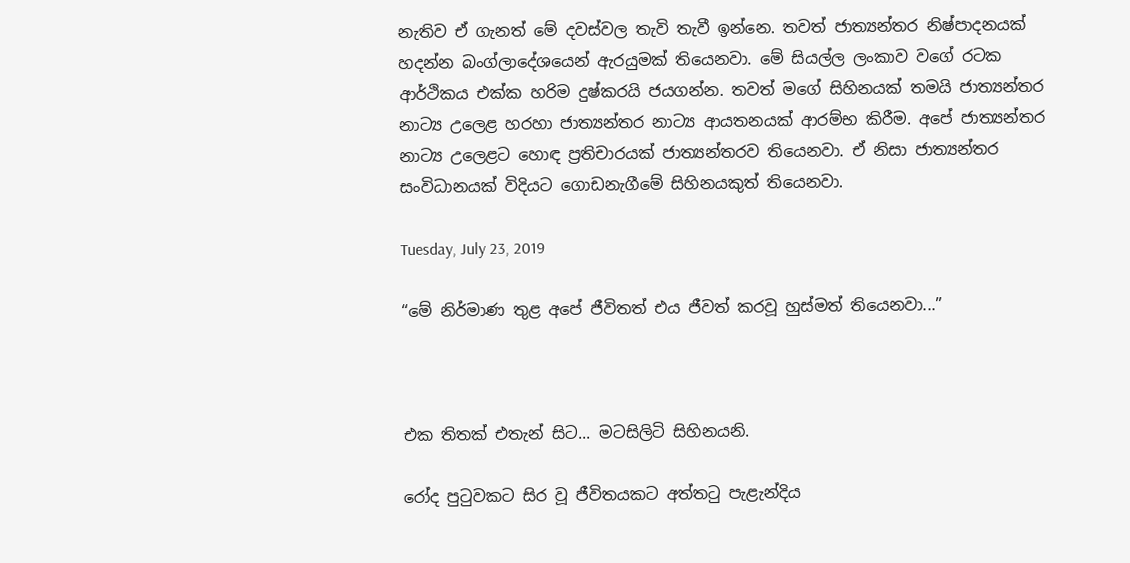නැතිව ඒ ගැනත් මේ දවස්වල තැවි තැවී ඉන්නෙ. තවත් ජාත්‍යන්තර නිෂ්පාදනයක් හදන්න බංග්ලාදේශයෙන් ඇරයුමක් තියෙනවා. මේ සියල්ල ලංකාව වගේ රටක ආර්ථිකය එක්ක හරිම දුෂ්කරයි ජයගන්න. තවත් මගේ සිහිනයක් තමයි ජාත්‍යන්තර නාට්‍ය උලෙළ හරහා ජාත්‍යන්තර නාට්‍ය ආයතනයක් ආරම්භ කිරීම. අපේ ජාත්‍යන්තර නාට්‍ය උලෙළට හොඳ ප්‍රතිචාරයක් ජාත්‍යන්තරව තියෙනවා. ඒ නිසා ජාත්‍යන්තර සංවිධානයක් විදියට ගොඩනැගීමේ සිහිනයකුත් තියෙනවා.

Tuesday, July 23, 2019

“මේ නිර්මාණ තුළ අපේ ජීවිතත් එය ජීවත් කරවූ හුස්මත් තියෙනවා...”



එක තිතක් එතැන් සිට... මටසිලිටි සිහිනයනි.

රෝද පුටුවකට සිර වූ ජීවිතයකට අත්තටු පැළැන්දිය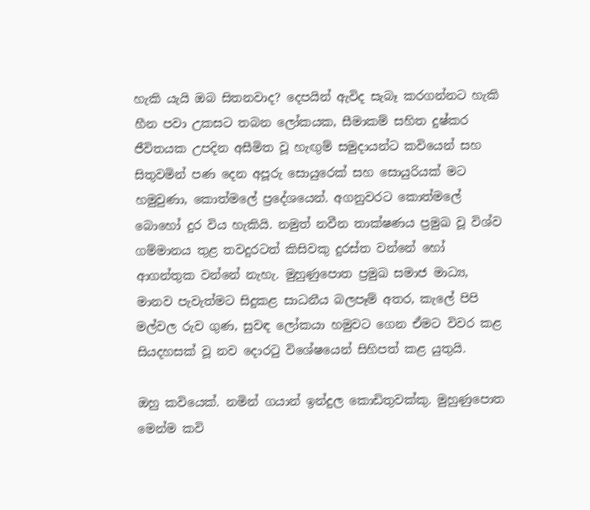හැකි යැයි ඔබ සිතනවාද? දෙපයින් ඇවිද සැබෑ කරගන්නට හැකි හීන පවා උකසට තබන ලෝකයක, සීමාකම් සහිත දුෂ්කර ජීවිතයක උපදින අසීමිත වූ හැඟුම් සමුදායන්ට කවියෙන් සහ සිතුවමින් පණ දෙන අපූරු සොයුරෙක් සහ සොයුරියක් මට හමුවුණා, කොත්මලේ ප්‍රදේශයෙන්. අගනුවරට කොත්මලේ බොහෝ දුර විය හැකියි. නමුත් නවීන තාක්ෂණය ප්‍රමුඛ වූ විශ්ව ගම්මානය තුළ තවදුරටත් කිසිවකු දුරස්ත වන්නේ හෝ ආගන්තුක වන්නේ නැහැ. මුහුණුපොත ප්‍රමුඛ සමාජ මාධ්‍ය, මානව පැවැත්මට සිදුකළ සාධනීය බලපෑම් අතර, කැලේ පිපි මල්වල රුව ගුණ, සුවඳ ලෝකයා හමුවට ගෙන ඒමට විවර කළ සියදහසක් වූ නව දොරටු විශේෂයෙන් සිහිපත් කළ යුතුයි.

ඔහු කවියෙක්. නමින් ගයාන් ඉන්දුල කොඩිතුවක්කු. මුහුණුපොත මෙන්ම කවි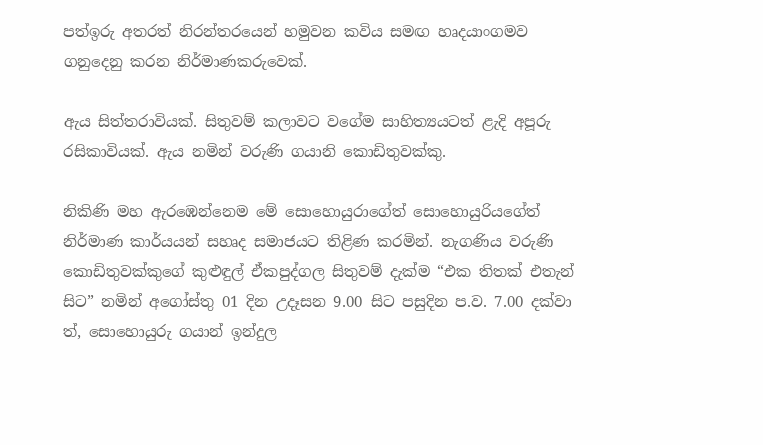පත්ඉරු අතරත් නිරන්තරයෙන් හමුවන කවිය සමඟ හෘදයාංගමව ගනුදෙනු කරන නිර්මාණකරුවෙක්.

ඇය සිත්තරාවියක්. සිතුවම් කලාවට වගේම සාහිත්‍යයටත් ළැදි අපූරු රසිකාවියක්. ඇය නමින් වරුණි ගයානි කොඩිතුවක්කු.

නිකිණි මහ ඇරඹෙන්නෙම මේ සොහොයුරාගේත් සොහොයුරියගේත් නිර්මාණ කාර්යයන් සහෘද සමාජයට තිළිණ කරමින්. නැගණිය වරුණි  කොඩිතුවක්කුගේ කුළුඳුල් ඒකපුද්ගල සිතුවම් දැක්ම “එක තිතක් එතැන් සිට” නමින් අගෝස්තු 01 දින උදෑසන 9.00 සිට පසුදින ප.ව. 7.00 දක්වා ත්, සොහොයුරු ගයාන් ඉන්දුල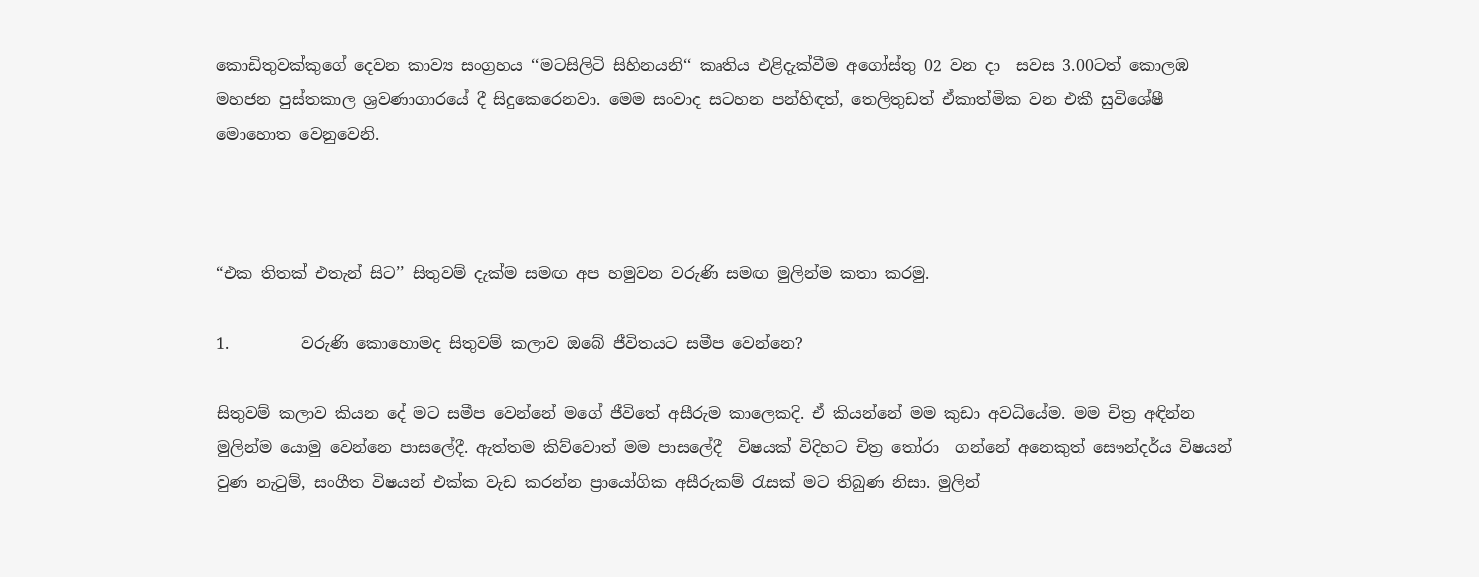කොඩිතුවක්කුගේ දෙවන කාව්‍ය සංග්‍රහය ‘‘මටසිලිටි සිහිනයනි‘‘ කෘතිය එළිදැක්වීම අගෝස්තු 02 වන දා  සවස 3.00ටත් කොලඹ මහජන පුස්තකාල ශ්‍රවණාගාරයේ දී සිදුකෙරෙනවා. මෙම සංවාද සටහන පන්හිඳත්, තෙලිතුඩත් ඒකාත්මික වන එකී සුවිශේෂී මොහොත වෙනුවෙනි.



“එක තිතක් එතැන් සිට’’ සිතුවම් දැක්ම සමඟ අප හමුවන වරුණි සමඟ මුලින්ම කතා කරමු.

1.         වරුණි කොහොමද සිතුවම් කලාව ඔබේ ජීවිතයට සමීප වෙන්නෙ?

සිතුවම් කලාව කියන දේ මට සමීප වෙන්නේ මගේ ජීවිතේ අසීරුම කාලෙකදි. ඒ කියන්නේ මම කුඩා අවධියේම. මම චිත්‍ර අඳින්න මුලින්ම යොමු වෙන්නෙ පාසලේදී. ඇත්තම කිව්වොත් මම පාසලේදී  විෂයක් විදිහට චිත්‍ර තෝරා  ගන්නේ අනෙකුත් සෞන්දර්ය විෂයන් වුණ නැටුම්, සංගීත විෂයන් එක්ක වැඩ කරන්න ප්‍රායෝගික අසීරුකම් රැසක් මට තිබුණ නිසා. මුලින්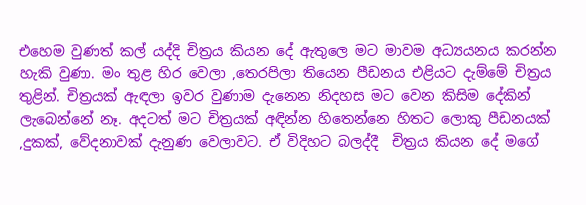එහෙම වුණත් කල් යද්දි චිත්‍රය කියන දේ ඇතුලෙ මට මාවම අධ්‍යයනය කරන්න හැකි වුණා. මං තුළ හිර වෙලා ,තෙරපිලා තියෙන පීඩනය එළියට දැම්මේ චිත්‍රය තුළින්. චිත්‍රයක් ඇඳලා ඉවර වුණාම දැනෙන නිදහස මට වෙන කිසිම දේකින් ලැබෙන්නේ නෑ. අදටත් මට චිත්‍රයක් අඳින්න හිතෙන්නෙ හිතට ලොකු පීඩනයක් ,දුකක්, වේදනාවක් දැනුණ වෙලාවට. ඒ විදිහට බලද්දී  චිත්‍රය කියන දේ මගේ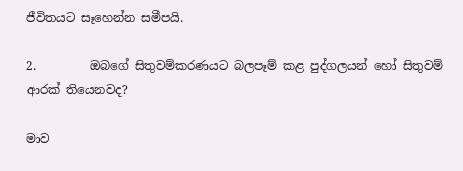ජීවිතයට සෑහෙන්න සමීපයි.

2.         ඔබගේ සිතුවම්කරණයට බලපෑම් කළ පුද්ගලයන් හෝ සිතුවම් ආරක් තියෙනවද?

මාව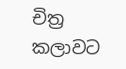චිත්‍ර කලාවට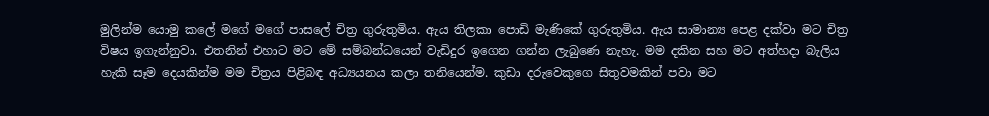මුලින්ම යොමු කලේ මගේ මගේ පාසලේ චිත්‍ර ගුරුතුමිය. ඇය තිලකා පොඩි මැණිකේ ගුරුතුමිය. ඇය සාමාන්‍ය පෙළ දක්වා මට චිත්‍ර  විෂය ඉගැන්නුවා. එතනින් එහාට මට මේ සම්බන්ධයෙන් වැඩිදුර ඉගෙන ගන්න ලැබුණෙ නැහැ. මම දකින සහ මට අත්හදා බැලිය හැකි සෑම දෙයකින්ම මම චිත්‍රය පිළිබඳ අධ්‍යයනය කලා තනියෙන්ම. කුඩා දරුවෙකුගෙ සිතුවමකින් පවා මට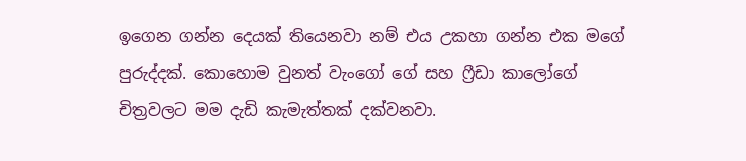ඉගෙන ගන්න දෙයක් තියෙනවා නම් එය උකහා ගන්න එක මගේ පුරුද්දක්. කොහොම වුනත් වැංගෝ ගේ සහ ෆ්‍රීඩා කාලෝගේ චිත්‍රවලට මම දැඩි කැමැත්තක් දක්වනවා.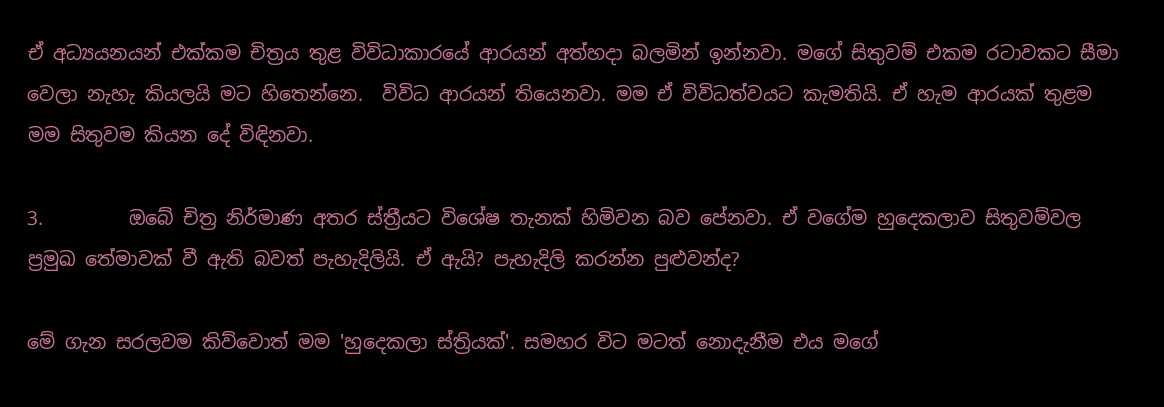ඒ අධ්‍යයනයන් එක්කම චිත්‍රය තුළ විවිධාකාරයේ ආරයන් අත්හදා බලමින් ඉන්නවා. මගේ සිතුවම් එකම රටාවකට සීමා වෙලා නැහැ කියලයි මට හිතෙන්නෙ.  විවිධ ආරයන් තියෙනවා. මම ඒ විවිධත්වයට කැමතියි. ඒ හැම ආරයක් තුළම මම සිතුවම කියන දේ විඳිනවා.

3.         ඔබේ චිත්‍ර නිර්මාණ අතර ස්ත්‍රීයට විශේෂ තැනක් හිමිවන බව පේනවා. ඒ වගේම හුදෙකලාව සිතුවම්වල ප්‍රමුඛ තේමාවක් වී ඇති බවත් පැහැදිලියි. ඒ ඇයි? පැහැදිලි කරන්න පුළුවන්ද?

මේ ගැන සරලවම කිව්වොත් මම 'හුදෙකලා ස්ත්‍රියක්'. සමහර විට මටත් නොදැනීම එය මගේ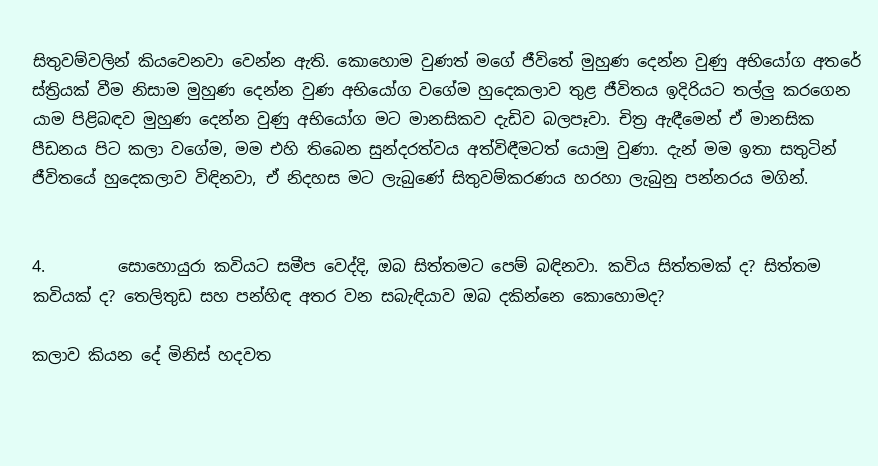සිතුවම්වලින් කියවෙනවා වෙන්න ඇති. කොහොම වුණත් මගේ ජීවිතේ මුහුණ දෙන්න වුණු අභියෝග අතරේ ස්ත්‍රියක් වීම නිසාම මුහුණ දෙන්න වුණ අභියෝග වගේම හුදෙකලාව තුළ ජීවිතය ඉදිරියට තල්ලු කරගෙන යාම පිළිබඳව මුහුණ දෙන්න වුණු අභියෝග මට මානසිකව දැඩිව බලපෑවා. චිත්‍ර ඇඳීමෙන් ඒ මානසික පීඩනය පිට කලා වගේම, මම එහි තිබෙන සුන්ද‍රත්වය අත්විඳීමටත් යොමු වුණා. දැන් මම ඉතා සතුටින් ජීවිතයේ හුදෙකලාව විඳිනවා, ඒ නිදහස මට ලැබුණේ සිතුවම්කරණය හරහා ලැබුනු පන්නරය මගින්.


4.         සොහොයුරා කවියට සමීප වෙද්දි, ඔබ සිත්තමට පෙම් බඳිනවා. කවිය සිත්තමක් ද? සිත්තම කවියක් ද? තෙලිතුඩ සහ පන්හිඳ අතර වන සබැඳියාව ඔබ දකින්නෙ කොහොමද?

කලාව කියන දේ මිනිස් හදවත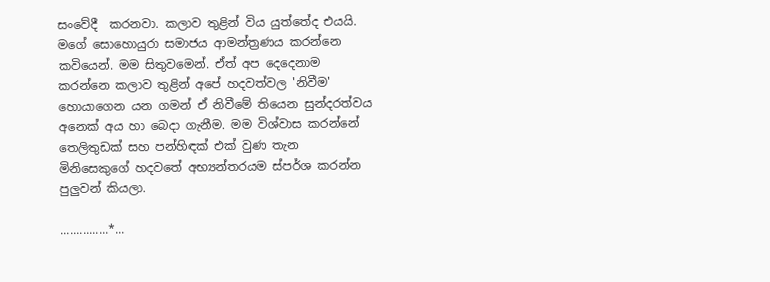සංවේදී  කරනවා. කලාව තුළින් විය යුත්තේද එයයි. මගේ සොහොයුරා සමාජය ආමන්ත්‍රණය කරන්නෙ කවියෙන්. මම සිතුවමෙන්. ඒත් අප දෙදෙනාම කරන්නෙ කලාව තුළින් අපේ හදවත්වල 'නිවීම' හොයාගෙන යන ගමන් ඒ නිවීමේ තියෙන සුන්දරත්වය අනෙක් අය හා බෙදා ගැනීම. මම විශ්වාස කරන්නේ තෙලිතුඩක් සහ පන්හිඳක් එක් වුණ තැන මිනිසෙකුගේ හදවතේ අභ්‍යන්තරයම ස්පර්ශ කරන්න  පුලුවන් කියලා.

...............*...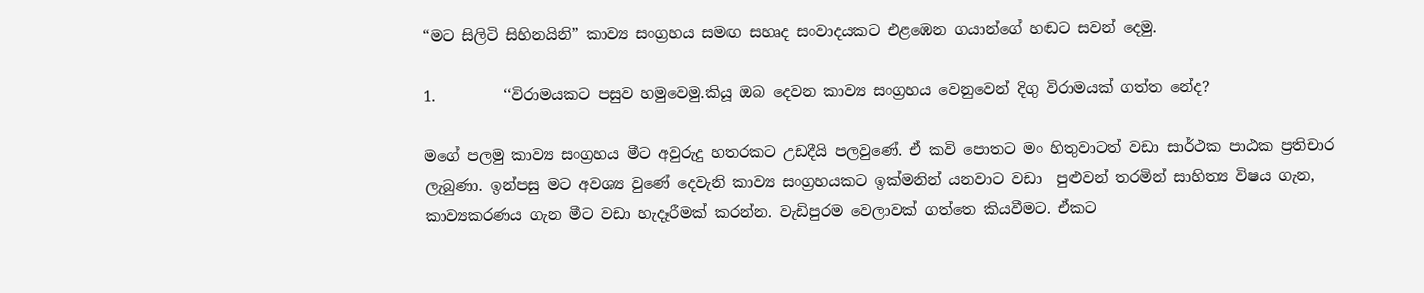“මට සිලිටි සිහිනයිනි” කාව්‍ය සංග්‍රහය සමඟ සහෘද සංවාදයකට එළඹෙන ගයාන්ගේ හඬට සවන් දෙමු.

1.         ‘‘විරාමයකට පසුව හමුවෙමු.කියූ ඔබ දෙවන කාව්‍ය සංග්‍රහය වෙනුවෙන් දිගු විරාමයක් ගත්ත නේද?

මගේ පලමු කාව්‍ය සංග්‍රහය මීට අවුරුදු හතරකට උඩදීයි පලවුණේ. ඒ කවි පොතට මං හිතුවාටත් වඩා සාර්ථක පාඨක ප්‍රතිචාර ලැබුණා. ඉන්පසු මට අවශ්‍ය වුණේ දෙවැනි කාව්‍ය සංග්‍රහයකට ඉක්මනින් යනවාට වඩා  පුළුවන් තරමින් සාහිත්‍ය විෂය ගැන, කාව්‍යකරණය ගැන මීට වඩා හැදෑරීමක් කරන්න. වැඩිපුරම වෙලාවක් ගත්තෙ කියවීමට. ඒකට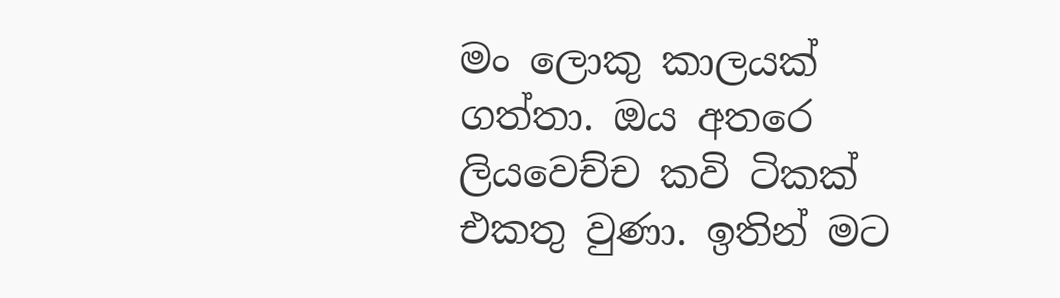මං ලොකු කාලයක් ගත්තා. ඔය අතරෙ ලියවෙච්ච කවි ටිකක් එකතු වුණා. ඉතින් මට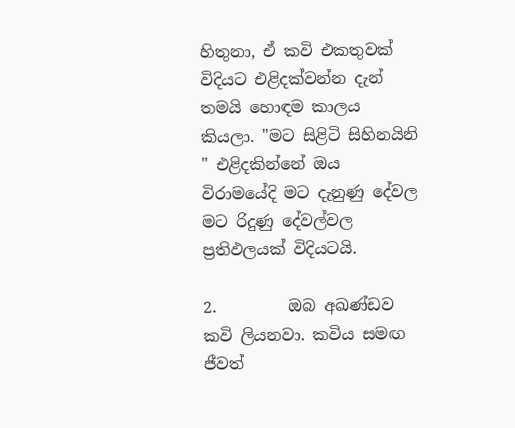හිතුනා, ඒ කවි එකතුවක් විදියට එළිදක්වන්න දැන් තමයි හොඳම කාලය කියලා. "මට සිළිටි සිහිනයිනි " එළිදකින්නේ ඔය විරාමයේදි මට දැනුණු දේවල මට රිදුණු දේවල්වල ප්‍රතිඵලයක් විදියටයි.

2.         ඔබ අඛණ්ඩව කවි ලියනවා. කවිය සමඟ ජීවත්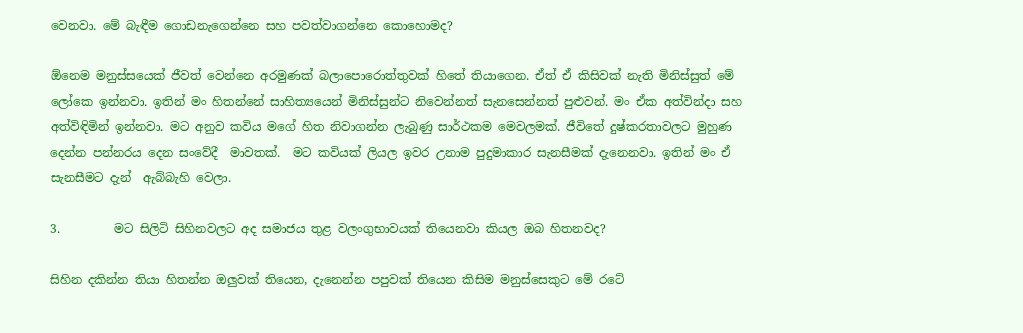වෙනවා. මේ බැඳීම ගොඩනැගෙන්නෙ සහ පවත්වාගන්නෙ කොහොමද?

ඕනෙම මනුස්සයෙක් ජීවත් වෙන්නෙ අරමුණක් බලාපොරොත්තුවක් හිතේ තියාගෙන. ඒත් ඒ කිසිවක් නැති මිනිස්සුත් මේ ලෝකෙ ඉන්නවා. ඉතින් මං හිතන්නේ සාහිත්‍යයෙන් මිනිස්සුන්ට නිවෙන්නත් සැනසෙන්නත් පුළුවන්. මං ඒක අත්වින්දා සහ අත්විඳිමින් ඉන්නවා. මට අනුව කවිය මගේ හිත නිවාගන්න ලැබුණු සාර්ථකම මෙවලමක්. ජීවිතේ දුෂ්කරතාවලට මුහුණ දෙන්න පන්නරය දෙන සංවේදී  මාවතක්.  මට කවියක් ලියල ඉවර උනාම පුදුමාකාර සැනසීමක් දැනෙනවා. ඉතින් මං ඒ සැනසීමට දැන්  ඇබ්බැහි වෙලා.

3.         මට සිලිටි සිහිනවලට අද සමාජය තුළ වලංගුභාවයක් තියෙනවා කියල ඔබ හිතනවද?

සිහින දකින්න තියා හිතන්න ඔලුවක් තියෙන, දැනෙන්න පපුවක් තියෙන කිසිම මනුස්සෙකුට මේ රටේ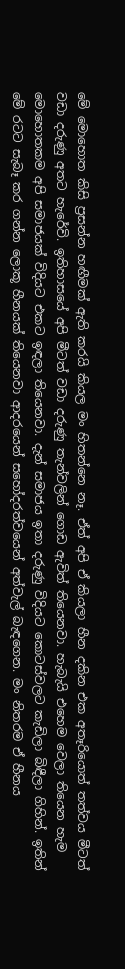මේ මොහොත කිසි ප්‍රසන්න හඟීමක් ඇති කරයි කියල මං හිතන්නෙ නෑ. ඒත් අපි ඒ කියලා හීන දකින එක අතෑරියොත් තත්වය මීටත් වඩා දරුණු අතට හැරේවි. ඉතිහාසයේ අපි මීටත් වඩා දරුණු තැන්වලින් ගොඩ ඇවිත් තියෙනවා. හැබැයි එහෙම වෙලා තියෙන හැම මොහොතකම අපි සමාජයක් විදියට එකට ඉඳලා තියෙනවා. දැන් සමාජය ඉතා දරුණු විදියට කොටස්වලට කැඩිලා බිඳීලා ගිහින්. ඉතින් මේ රටට සැබෑ කර ගන්න ලොකූ හීනයක් තියෙනවා ආදරයෙන් සහෝදරත්වයෙන් අත්වැල් බැඳගෙන. මං නිතරම ඒ හීනය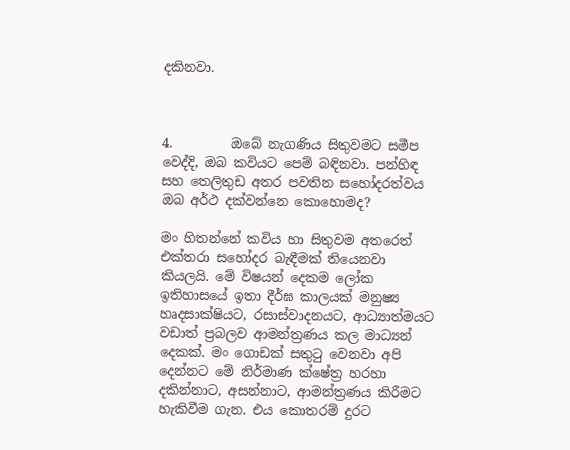දකිනවා.



4.         ඔබේ නැගණිය සිතුවමට සමීප වෙද්දි, ඔබ කවියට පෙම් බඳිනවා. පන්හිඳ සහ තෙලිතුඩ අතර පවතින සහෝදරත්වය ඔබ අර්ථ දක්වන්නෙ කොහොමද?

මං හිතන්නේ කවිය හා සිතුවම අතරෙත් එක්තරා සහෝදර බැඳීමක් තියෙනවා කියලයි. මේ විෂයන් දෙකම ලෝක ඉතිහාසයේ ඉතා දීර්ඝ කාලයක් මනුෂ්‍ය හෘදසාක්ෂියට, රසාස්වාදනයට, ආධ්‍යාත්මයට වඩාත් ප්‍රබලව ආමන්ත්‍රණය කල මාධ්‍යන් දෙකක්. මං ගොඩක් සතුටු වෙනවා අපි දෙන්නට මේ නිර්මාණ ක්ෂේත්‍ර හරහා දකින්නාට, අසන්නාට, ආමන්ත්‍රණය කිරීමට හැකිවීම ගැන. එය කොතරම් දුරට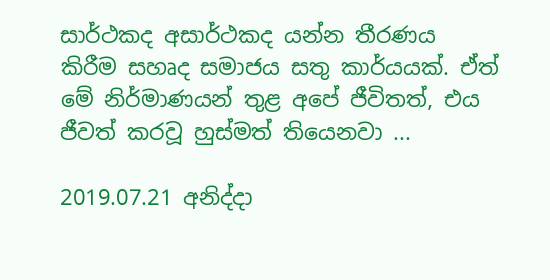සාර්ථකද අසාර්ථකද යන්න තීරණය කිරීම සහෘද සමාජය සතු කාර්යයක්. ඒත් මේ නිර්මාණයන් තුළ අපේ ජීවිතත්, එය ජීවත් කරවූ හුස්මත් තියෙනවා ...

2019.07.21 අනිද්දා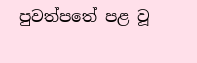පුවත්පතේ පළ වූ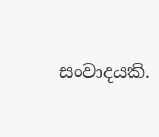සංවාදයකි.